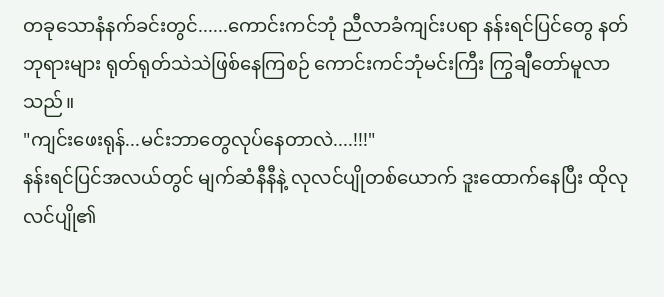တခုသောနံနက်ခင်းတွင်......ကောင်းကင်ဘုံ ညီလာခံကျင်းပရာ နန်းရင်ပြင်တွေ နတ်ဘုရားများ ရုတ်ရုတ်သဲသဲဖြစ်နေကြစဉ် ကောင်းကင်ဘုံမင်းကြီး ကြွချီတော်မူလာသည်။
"ကျင်းဖေးရုန်...မင်းဘာတွေလုပ်နေတာလဲ....!!!"
နန်းရင်ပြင်အလယ်တွင် မျက်ဆံနီနီနဲ့ လုလင်ပျိုတစ်ယောက် ဒူးထောက်နေပြီး ထိုလုလင်ပျို၏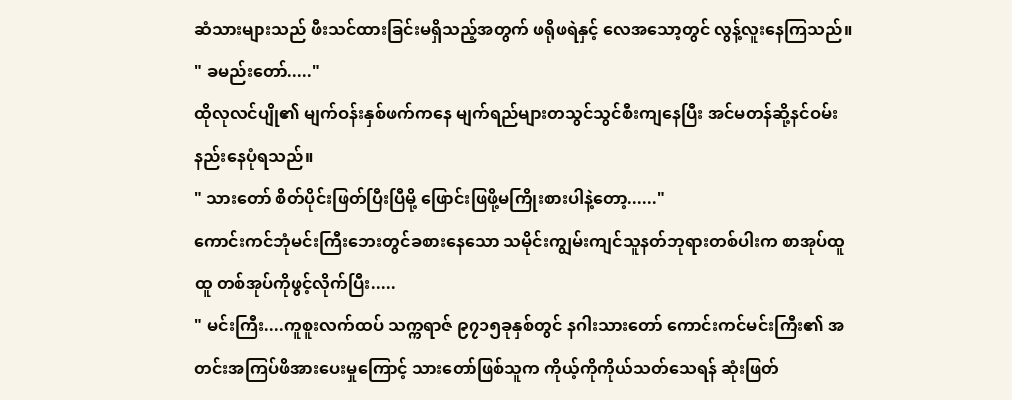ဆံသားများသည် ဖီးသင်ထားခြင်းမရှိသည့်အတွက် ဖရိုဖရဲနှင့် လေအသော့တွင် လွန့်လူးနေကြသည်။
" ခမည်းတော်....."
ထိုလုလင်ပျို၏ မျက်ဝန်းနှစ်ဖက်ကနေ မျက်ရည်များတသွင်သွင်စီးကျနေပြီး အင်မတန်ဆို့နင်ဝမ်းနည်းနေပုံရသည်။
" သားတော် စိတ်ပိုင်းဖြတ်ပြီးပြီမို့ ဖြောင်းဖြဖို့မကြိုးစားပါနဲ့တော့......"
ကောင်းကင်ဘုံမင်းကြီးဘေးတွင်ခစားနေသော သမိုင်းကျွမ်းကျင်သူနတ်ဘုရားတစ်ပါးက စာအုပ်ထူထူ တစ်အုပ်ကိုဖွင့်လိုက်ပြီး.....
" မင်းကြီး....ကူစူးလက်ထပ် သက္ကရာဇ် ၉၇၁၅ခုနှစ်တွင် နဂါးသားတော် ကောင်းကင်မင်းကြီး၏ အတင်းအကြပ်ဖိအားပေးမှုကြောင့် သားတော်ဖြစ်သူက ကိုယ့်ကိုကိုယ်သတ်သေရန် ဆုံးဖြတ်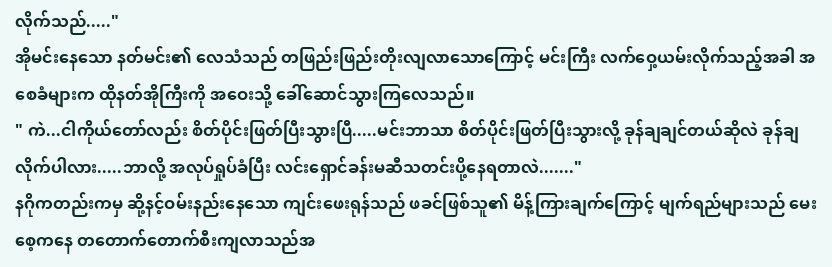လိုက်သည်....."
အိုမင်းနေသော နတ်မင်း၏ လေသံသည် တဖြည်းဖြည်းတိုးလျလာသောကြောင့် မင်းကြီး လက်ဝှေ့ယမ်းလိုက်သည့်အခါ အစေခံများက ထိုနတ်အိုကြီးကို အဝေးသို့ ခေါ်ဆောင်သွားကြလေသည်။
" ကဲ...ငါကိုယ်တော်လည်း စိတ်ပိုင်းဖြတ်ပြီးသွားပြီ.....မင်းဘာသာ စိတ်ပိုင်းဖြတ်ပြီးသွားလို့ ခုန်ချချင်တယ်ဆိုလဲ ခုန်ချလိုက်ပါလား.....ဘာလို့ အလုပ်ရှုပ်ခံပြီး လင်းရှောင်ခန်းမဆီသတင်းပို့နေရတာလဲ......."
နဂိုကတည်းကမှ ဆို့နင့်ဝမ်းနည်းနေသော ကျင်းဖေးရုန်သည် ဖခင်ဖြစ်သူ၏ မိန့်ကြားချက်ကြောင့် မျက်ရည်များသည် မေးစေ့ကနေ တတောက်တောက်စီးကျလာသည်အ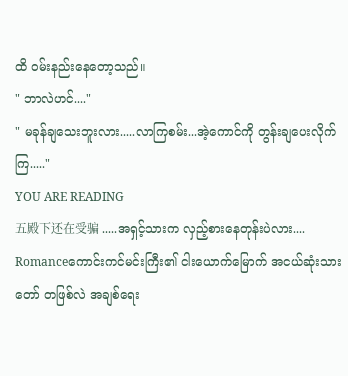ထိ ဝမ်းနည်းနေတော့သည်။
" ဘာလဲဟင်...."
" မခုန်ချသေးဘူးလား.....လာကြစမ်း...အဲ့ကောင်ကို တွန်းချပေးလိုက်ကြ....."
YOU ARE READING
五殿下还在受骗 .....အရှင့်သားက လှည့်စားနေတုန်းပဲလား....
Romanceကောင်းကင်မင်းကြီး၏ ငါးယောက်မြောက် အငယ်ဆုံးသားတော် တဖြစ်လဲ အချစ်ရေး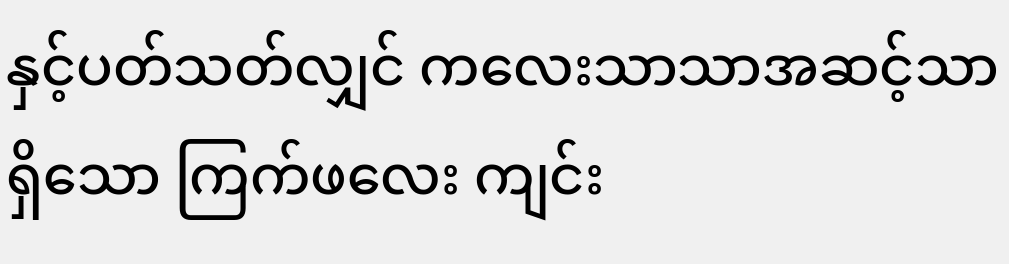နှင့်ပတ်သတ်လျှင် ကလေးသာသာအဆင့်သာရှိသော ကြက်ဖလေး ကျင်း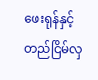ဖေးရုန်နှင့်တည်ငြိမ်လှ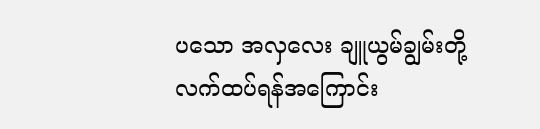ပသော အလှလေး ချူယွမ်ချွမ်းတို့ လက်ထပ်ရန်အကြောင်း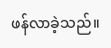ဖန်လာခဲ့သည်။